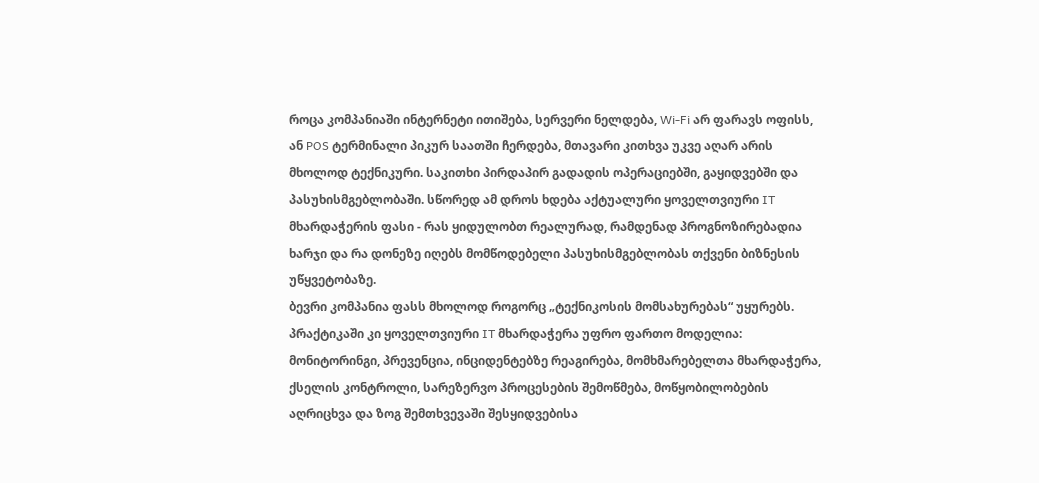როცა კომპანიაში ინტერნეტი ითიშება, სერვერი ნელდება, Wi-Fi არ ფარავს ოფისს, ან POS ტერმინალი პიკურ საათში ჩერდება, მთავარი კითხვა უკვე აღარ არის მხოლოდ ტექნიკური. საკითხი პირდაპირ გადადის ოპერაციებში, გაყიდვებში და პასუხისმგებლობაში. სწორედ ამ დროს ხდება აქტუალური ყოველთვიური IT მხარდაჭერის ფასი - რას ყიდულობთ რეალურად, რამდენად პროგნოზირებადია ხარჯი და რა დონეზე იღებს მომწოდებელი პასუხისმგებლობას თქვენი ბიზნესის უწყვეტობაზე.
ბევრი კომპანია ფასს მხოლოდ როგორც „ტექნიკოსის მომსახურებას“ უყურებს. პრაქტიკაში კი ყოველთვიური IT მხარდაჭერა უფრო ფართო მოდელია: მონიტორინგი, პრევენცია, ინციდენტებზე რეაგირება, მომხმარებელთა მხარდაჭერა, ქსელის კონტროლი, სარეზერვო პროცესების შემოწმება, მოწყობილობების აღრიცხვა და ზოგ შემთხვევაში შესყიდვებისა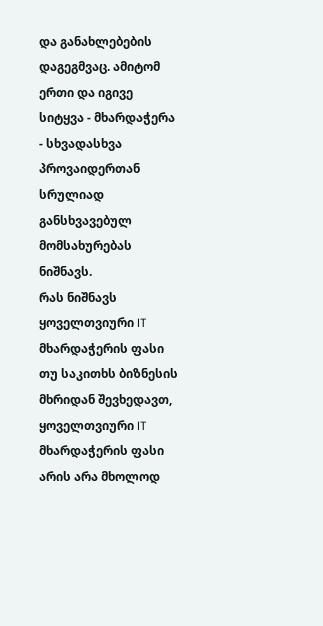და განახლებების დაგეგმვაც. ამიტომ ერთი და იგივე სიტყვა - მხარდაჭერა - სხვადასხვა პროვაიდერთან სრულიად განსხვავებულ მომსახურებას ნიშნავს.
რას ნიშნავს ყოველთვიური IT მხარდაჭერის ფასი თუ საკითხს ბიზნესის მხრიდან შევხედავთ, ყოველთვიური IT მხარდაჭერის ფასი არის არა მხოლოდ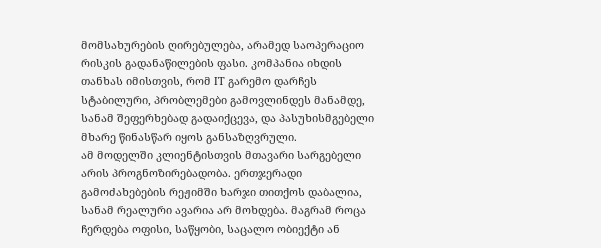მომსახურების ღირებულება, არამედ საოპერაციო რისკის გადანაწილების ფასი. კომპანია იხდის თანხას იმისთვის, რომ IT გარემო დარჩეს სტაბილური, პრობლემები გამოვლინდეს მანამდე, სანამ შეფერხებად გადაიქცევა, და პასუხისმგებელი მხარე წინასწარ იყოს განსაზღვრული.
ამ მოდელში კლიენტისთვის მთავარი სარგებელი არის პროგნოზირებადობა. ერთჯერადი გამოძახებების რეჟიმში ხარჯი თითქოს დაბალია, სანამ რეალური ავარია არ მოხდება. მაგრამ როცა ჩერდება ოფისი, საწყობი, საცალო ობიექტი ან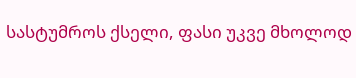სასტუმროს ქსელი, ფასი უკვე მხოლოდ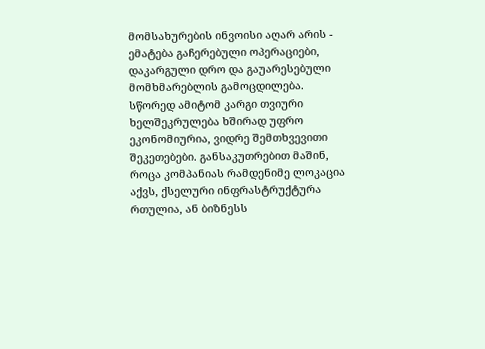მომსახურების ინვოისი აღარ არის - ემატება გაჩერებული ოპერაციები, დაკარგული დრო და გაუარესებული მომხმარებლის გამოცდილება.
სწორედ ამიტომ კარგი თვიური ხელშეკრულება ხშირად უფრო ეკონომიურია, ვიდრე შემთხვევითი შეკეთებები. განსაკუთრებით მაშინ, როცა კომპანიას რამდენიმე ლოკაცია აქვს, ქსელური ინფრასტრუქტურა რთულია, ან ბიზნესს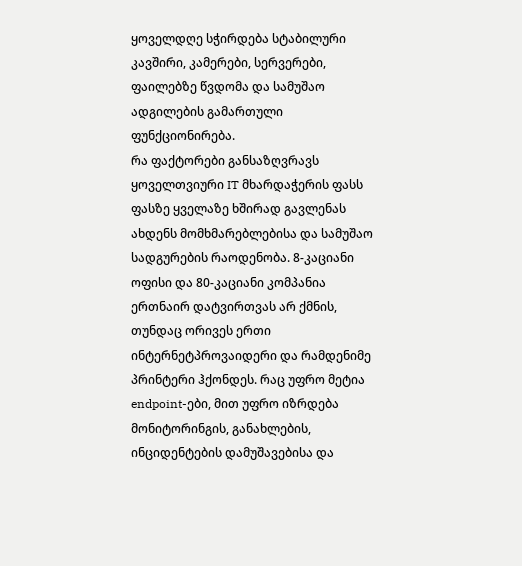ყოველდღე სჭირდება სტაბილური კავშირი, კამერები, სერვერები, ფაილებზე წვდომა და სამუშაო ადგილების გამართული ფუნქციონირება.
რა ფაქტორები განსაზღვრავს ყოველთვიური IT მხარდაჭერის ფასს ფასზე ყველაზე ხშირად გავლენას ახდენს მომხმარებლებისა და სამუშაო სადგურების რაოდენობა. 8-კაციანი ოფისი და 80-კაციანი კომპანია ერთნაირ დატვირთვას არ ქმნის, თუნდაც ორივეს ერთი ინტერნეტპროვაიდერი და რამდენიმე პრინტერი ჰქონდეს. რაც უფრო მეტია endpoint-ები, მით უფრო იზრდება მონიტორინგის, განახლების, ინციდენტების დამუშავებისა და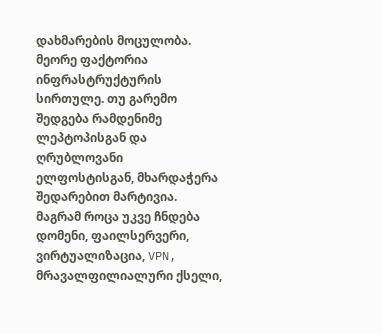დახმარების მოცულობა.
მეორე ფაქტორია ინფრასტრუქტურის სირთულე. თუ გარემო შედგება რამდენიმე ლეპტოპისგან და ღრუბლოვანი ელფოსტისგან, მხარდაჭერა შედარებით მარტივია. მაგრამ როცა უკვე ჩნდება დომენი, ფაილსერვერი, ვირტუალიზაცია, VPN, მრავალფილიალური ქსელი,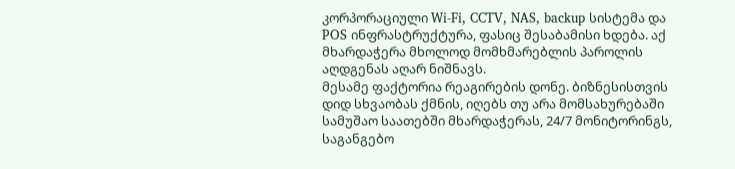კორპორაციული Wi-Fi, CCTV, NAS, backup სისტემა და POS ინფრასტრუქტურა, ფასიც შესაბამისი ხდება. აქ მხარდაჭერა მხოლოდ მომხმარებლის პაროლის აღდგენას აღარ ნიშნავს.
მესამე ფაქტორია რეაგირების დონე. ბიზნესისთვის დიდ სხვაობას ქმნის, იღებს თუ არა მომსახურებაში სამუშაო საათებში მხარდაჭერას, 24/7 მონიტორინგს, საგანგებო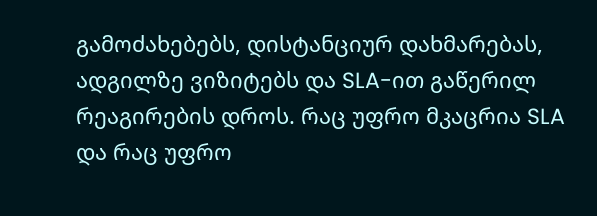გამოძახებებს, დისტანციურ დახმარებას, ადგილზე ვიზიტებს და SLA-ით გაწერილ რეაგირების დროს. რაც უფრო მკაცრია SLA და რაც უფრო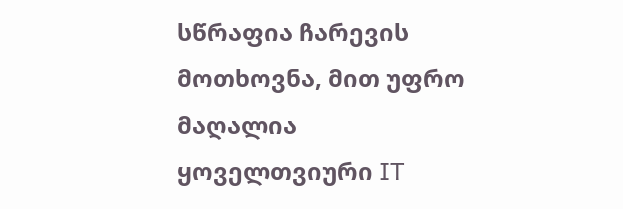სწრაფია ჩარევის მოთხოვნა, მით უფრო მაღალია ყოველთვიური IT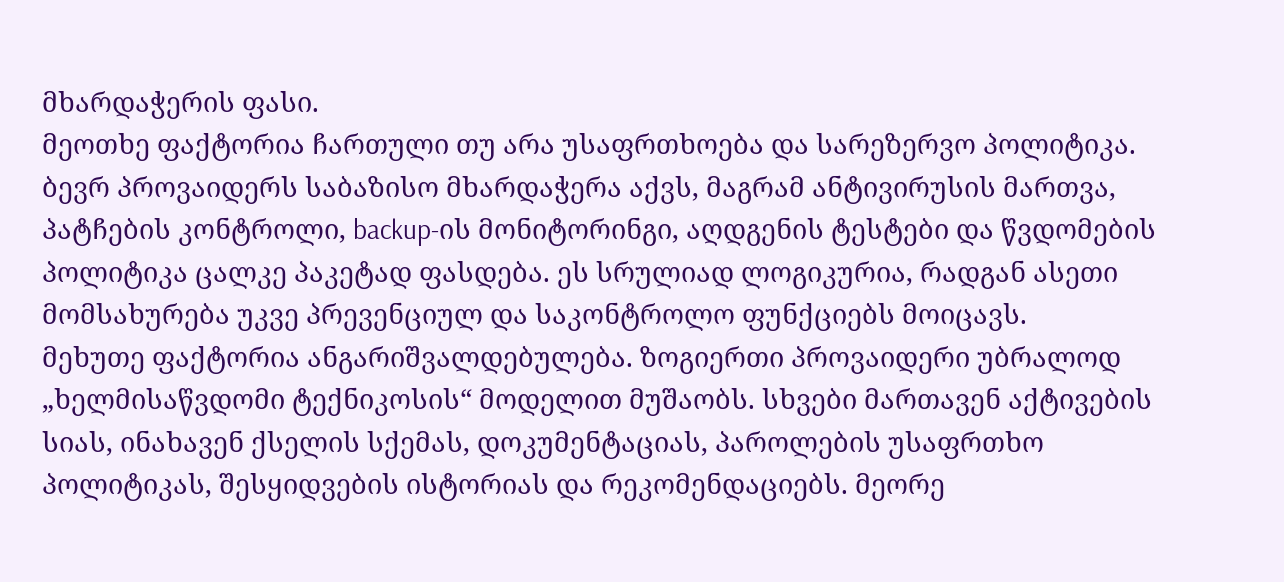მხარდაჭერის ფასი.
მეოთხე ფაქტორია ჩართული თუ არა უსაფრთხოება და სარეზერვო პოლიტიკა. ბევრ პროვაიდერს საბაზისო მხარდაჭერა აქვს, მაგრამ ანტივირუსის მართვა, პატჩების კონტროლი, backup-ის მონიტორინგი, აღდგენის ტესტები და წვდომების პოლიტიკა ცალკე პაკეტად ფასდება. ეს სრულიად ლოგიკურია, რადგან ასეთი მომსახურება უკვე პრევენციულ და საკონტროლო ფუნქციებს მოიცავს.
მეხუთე ფაქტორია ანგარიშვალდებულება. ზოგიერთი პროვაიდერი უბრალოდ „ხელმისაწვდომი ტექნიკოსის“ მოდელით მუშაობს. სხვები მართავენ აქტივების სიას, ინახავენ ქსელის სქემას, დოკუმენტაციას, პაროლების უსაფრთხო პოლიტიკას, შესყიდვების ისტორიას და რეკომენდაციებს. მეორე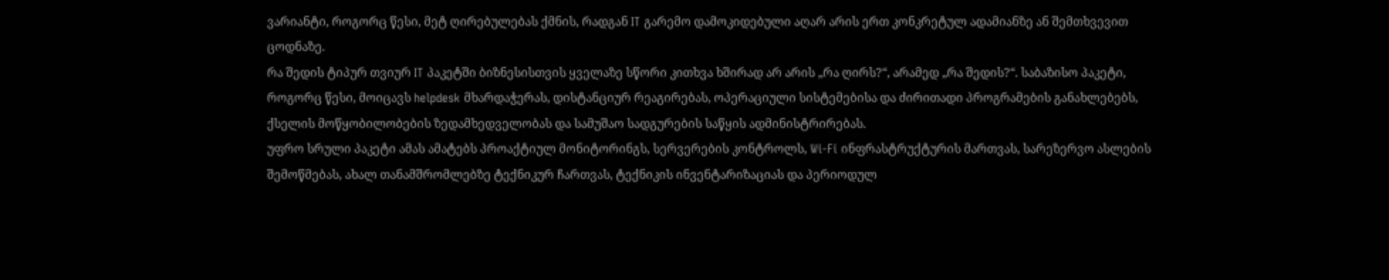ვარიანტი, როგორც წესი, მეტ ღირებულებას ქმნის, რადგან IT გარემო დამოკიდებული აღარ არის ერთ კონკრეტულ ადამიანზე ან შემთხვევით ცოდნაზე.
რა შედის ტიპურ თვიურ IT პაკეტში ბიზნესისთვის ყველაზე სწორი კითხვა ხშირად არ არის „რა ღირს?“, არამედ „რა შედის?“. საბაზისო პაკეტი, როგორც წესი, მოიცავს helpdesk მხარდაჭერას, დისტანციურ რეაგირებას, ოპერაციული სისტემებისა და ძირითადი პროგრამების განახლებებს, ქსელის მოწყობილობების ზედამხედველობას და სამუშაო სადგურების საწყის ადმინისტრირებას.
უფრო სრული პაკეტი ამას ამატებს პროაქტიულ მონიტორინგს, სერვერების კონტროლს, Wi-Fi ინფრასტრუქტურის მართვას, სარეზერვო ასლების შემოწმებას, ახალ თანამშრომლებზე ტექნიკურ ჩართვას, ტექნიკის ინვენტარიზაციას და პერიოდულ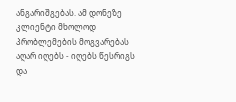ანგარიშგებას. ამ დონეზე კლიენტი მხოლოდ პრობლემების მოგვარებას აღარ იღებს - იღებს წესრიგს და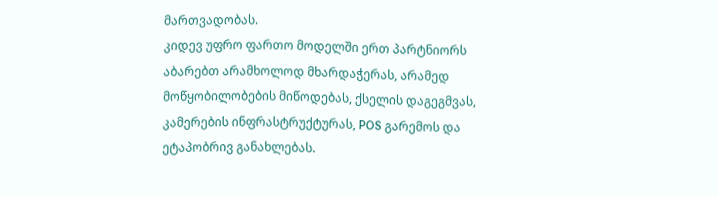მართვადობას.
კიდევ უფრო ფართო მოდელში ერთ პარტნიორს აბარებთ არამხოლოდ მხარდაჭერას, არამედ მოწყობილობების მიწოდებას, ქსელის დაგეგმვას, კამერების ინფრასტრუქტურას, POS გარემოს და ეტაპობრივ განახლებას.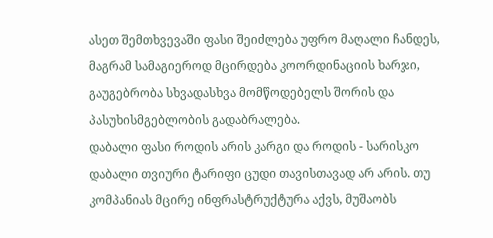ასეთ შემთხვევაში ფასი შეიძლება უფრო მაღალი ჩანდეს, მაგრამ სამაგიეროდ მცირდება კოორდინაციის ხარჯი, გაუგებრობა სხვადასხვა მომწოდებელს შორის და პასუხისმგებლობის გადაბრალება.
დაბალი ფასი როდის არის კარგი და როდის - სარისკო დაბალი თვიური ტარიფი ცუდი თავისთავად არ არის. თუ კომპანიას მცირე ინფრასტრუქტურა აქვს, მუშაობს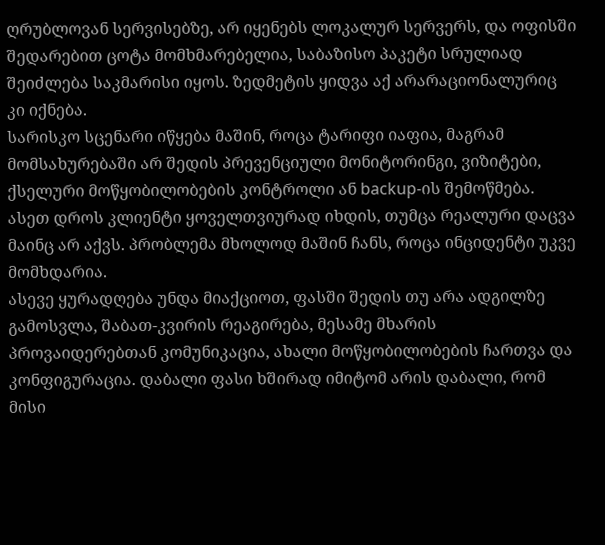ღრუბლოვან სერვისებზე, არ იყენებს ლოკალურ სერვერს, და ოფისში შედარებით ცოტა მომხმარებელია, საბაზისო პაკეტი სრულიად შეიძლება საკმარისი იყოს. ზედმეტის ყიდვა აქ არარაციონალურიც კი იქნება.
სარისკო სცენარი იწყება მაშინ, როცა ტარიფი იაფია, მაგრამ მომსახურებაში არ შედის პრევენციული მონიტორინგი, ვიზიტები, ქსელური მოწყობილობების კონტროლი ან backup-ის შემოწმება. ასეთ დროს კლიენტი ყოველთვიურად იხდის, თუმცა რეალური დაცვა მაინც არ აქვს. პრობლემა მხოლოდ მაშინ ჩანს, როცა ინციდენტი უკვე მომხდარია.
ასევე ყურადღება უნდა მიაქციოთ, ფასში შედის თუ არა ადგილზე გამოსვლა, შაბათ-კვირის რეაგირება, მესამე მხარის პროვაიდერებთან კომუნიკაცია, ახალი მოწყობილობების ჩართვა და კონფიგურაცია. დაბალი ფასი ხშირად იმიტომ არის დაბალი, რომ მისი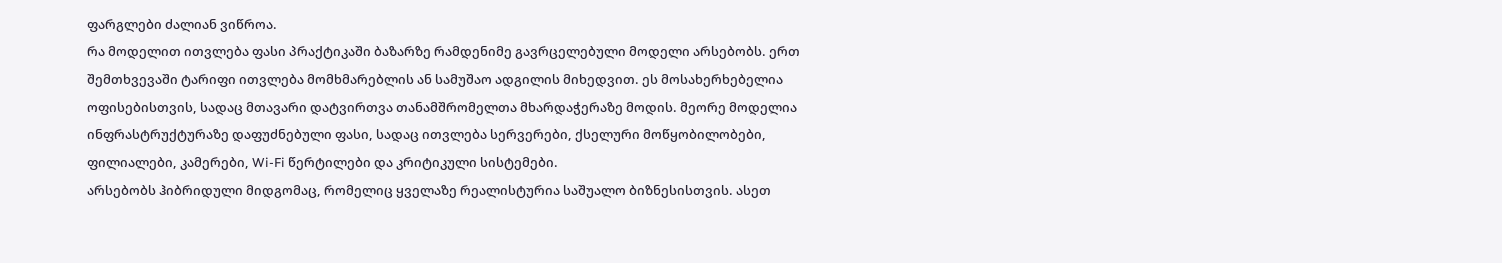ფარგლები ძალიან ვიწროა.
რა მოდელით ითვლება ფასი პრაქტიკაში ბაზარზე რამდენიმე გავრცელებული მოდელი არსებობს. ერთ შემთხვევაში ტარიფი ითვლება მომხმარებლის ან სამუშაო ადგილის მიხედვით. ეს მოსახერხებელია ოფისებისთვის, სადაც მთავარი დატვირთვა თანამშრომელთა მხარდაჭერაზე მოდის. მეორე მოდელია ინფრასტრუქტურაზე დაფუძნებული ფასი, სადაც ითვლება სერვერები, ქსელური მოწყობილობები, ფილიალები, კამერები, Wi-Fi წერტილები და კრიტიკული სისტემები.
არსებობს ჰიბრიდული მიდგომაც, რომელიც ყველაზე რეალისტურია საშუალო ბიზნესისთვის. ასეთ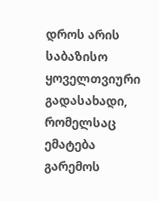დროს არის საბაზისო ყოველთვიური გადასახადი, რომელსაც ემატება გარემოს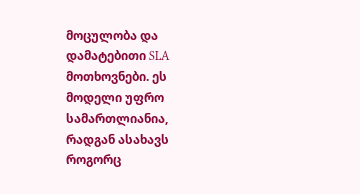მოცულობა და დამატებითი SLA მოთხოვნები. ეს მოდელი უფრო სამართლიანია, რადგან ასახავს როგორც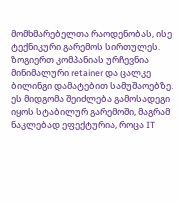მომხმარებელთა რაოდენობას, ისე ტექნიკური გარემოს სირთულეს.
ზოგიერთ კომპანიას ურჩევნია მინიმალური retainer და ცალკე ბილინგი დამატებით სამუშაოებზე. ეს მიდგომა შეიძლება გამოსადეგი იყოს სტაბილურ გარემოში, მაგრამ ნაკლებად ეფექტურია, როცა IT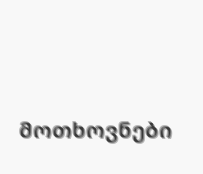მოთხოვნები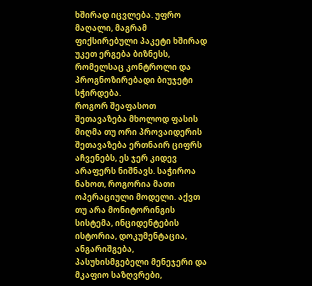ხშირად იცვლება. უფრო მაღალი, მაგრამ ფიქსირებული პაკეტი ხშირად უკეთ ერგება ბიზნესს, რომელსაც კონტროლი და პროგნოზირებადი ბიუჯეტი სჭირდება.
როგორ შეაფასოთ შეთავაზება მხოლოდ ფასის მიღმა თუ ორი პროვაიდერის შეთავაზება ერთნაირ ციფრს აჩვენებს, ეს ჯერ კიდევ არაფერს ნიშნავს. საჭიროა ნახოთ, როგორია მათი ოპერაციული მოდელი. აქვთ თუ არა მონიტორინგის სისტემა, ინციდენტების ისტორია, დოკუმენტაცია, ანგარიშგება, პასუხისმგებელი მენეჯერი და მკაფიო საზღვრები,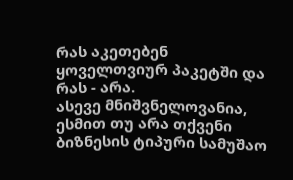რას აკეთებენ ყოველთვიურ პაკეტში და რას - არა.
ასევე მნიშვნელოვანია, ესმით თუ არა თქვენი ბიზნესის ტიპური სამუშაო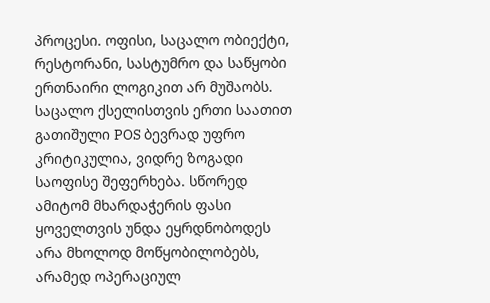პროცესი. ოფისი, საცალო ობიექტი, რესტორანი, სასტუმრო და საწყობი ერთნაირი ლოგიკით არ მუშაობს. საცალო ქსელისთვის ერთი საათით გათიშული POS ბევრად უფრო კრიტიკულია, ვიდრე ზოგადი საოფისე შეფერხება. სწორედ ამიტომ მხარდაჭერის ფასი ყოველთვის უნდა ეყრდნობოდეს არა მხოლოდ მოწყობილობებს, არამედ ოპერაციულ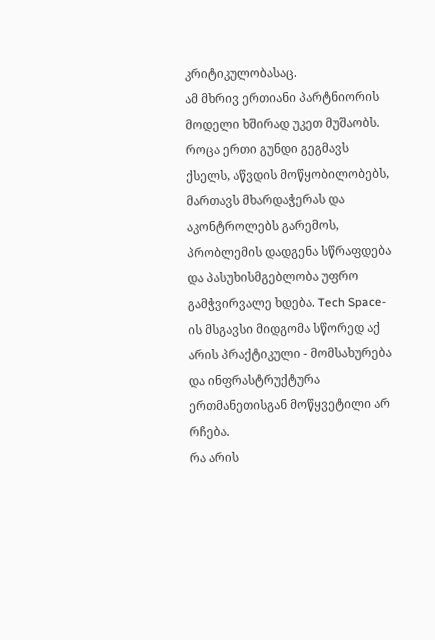კრიტიკულობასაც.
ამ მხრივ ერთიანი პარტნიორის მოდელი ხშირად უკეთ მუშაობს. როცა ერთი გუნდი გეგმავს ქსელს, აწვდის მოწყობილობებს, მართავს მხარდაჭერას და აკონტროლებს გარემოს, პრობლემის დადგენა სწრაფდება და პასუხისმგებლობა უფრო გამჭვირვალე ხდება. Tech Space-ის მსგავსი მიდგომა სწორედ აქ არის პრაქტიკული - მომსახურება და ინფრასტრუქტურა ერთმანეთისგან მოწყვეტილი არ რჩება.
რა არის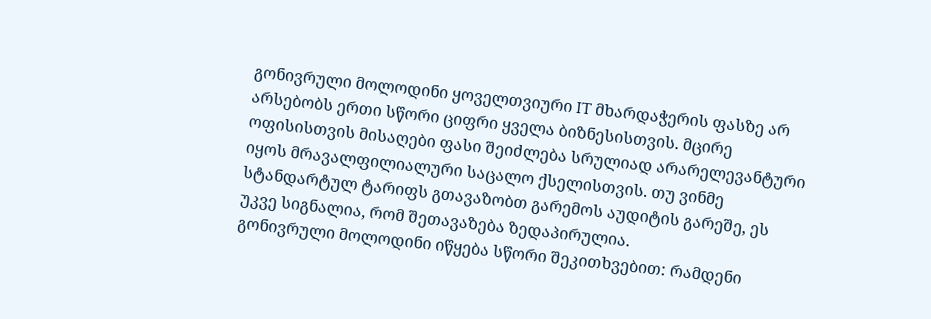გონივრული მოლოდინი ყოველთვიური IT მხარდაჭერის ფასზე არ არსებობს ერთი სწორი ციფრი ყველა ბიზნესისთვის. მცირე ოფისისთვის მისაღები ფასი შეიძლება სრულიად არარელევანტური იყოს მრავალფილიალური საცალო ქსელისთვის. თუ ვინმე სტანდარტულ ტარიფს გთავაზობთ გარემოს აუდიტის გარეშე, ეს უკვე სიგნალია, რომ შეთავაზება ზედაპირულია.
გონივრული მოლოდინი იწყება სწორი შეკითხვებით: რამდენი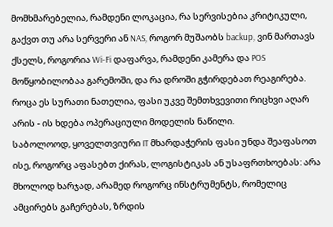მომხმარებელია, რამდენი ლოკაცია, რა სერვისებია კრიტიკული, გაქვთ თუ არა სერვერი ან NAS, როგორ მუშაობს backup, ვინ მართავს ქსელს, როგორია Wi-Fi დაფარვა, რამდენი კამერა და POS მოწყობილობაა გარემოში, და რა დროში გჭირდებათ რეაგირება. როცა ეს სურათი ნათელია, ფასი უკვე შემთხვევითი რიცხვი აღარ არის - ის ხდება ოპერაციული მოდელის ნაწილი.
საბოლოოდ, ყოველთვიური IT მხარდაჭერის ფასი უნდა შეაფასოთ ისე, როგორც აფასებთ ქირას, ლოგისტიკას ან უსაფრთხოებას: არა მხოლოდ ხარჯად, არამედ როგორც ინსტრუმენტს, რომელიც ამცირებს გაჩერებას, ზრდის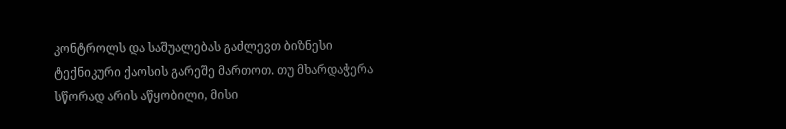კონტროლს და საშუალებას გაძლევთ ბიზნესი ტექნიკური ქაოსის გარეშე მართოთ. თუ მხარდაჭერა სწორად არის აწყობილი, მისი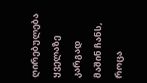ღირებულება ყველაზე კარგად მაშინ ჩანს, როცა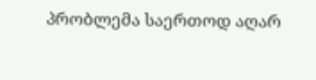პრობლემა საერთოდ აღარ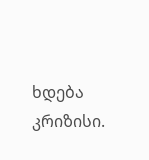ხდება კრიზისი.